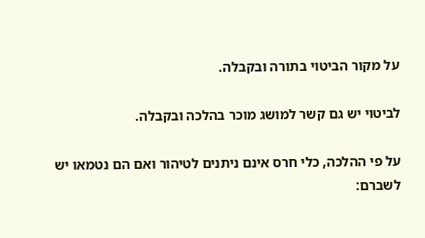על מקור הביטוי בתורה ובקבלה.

לביטוי יש גם קשר למושג מוכר בהלכה ובקבלה.

על פי ההלכה, כלי חרס אינם ניתנים לטיהור ואם הם נטמאו יש לשברם: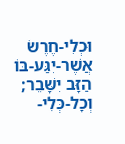וּכְלִי-חֶרֶשׂ אֲשֶׁר-יִגַּע-בּוֹ הַזָּב יִשָּׁבֵר; וְכָל-כְּלִי-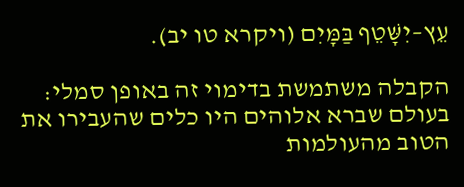עֵץ–יִשָּׁטֵף בַּמָּיִם (ויקרא טו יב).

הקבלה משתמשת בדימוי זה באופן סמלי: בעולם שברא אלוהים היו כלים שהעבירו את הטוב מהעולמות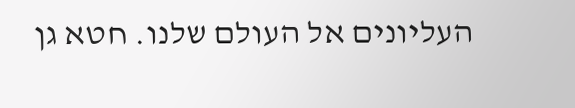העליונים אל העולם שלנו. חטא גן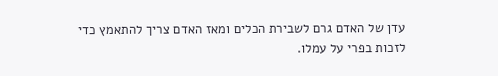עדן של האדם גרם לשבירת הכלים ומאז האדם צריך להתאמץ כדי לזכות בפרי על עמלו.